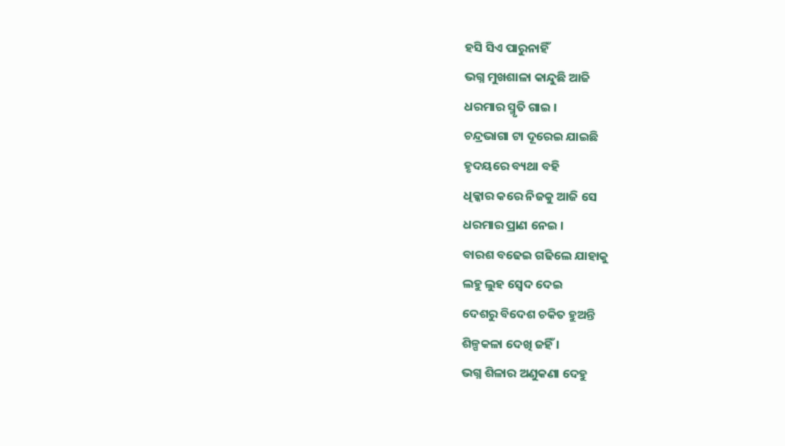ହସି ସିଏ ପାରୁନାହିଁ
ଭଗ୍ନ ମୁଖଶାଳା କାନ୍ଦୁଛି ଆଜି
ଧରମାର ସ୍ମୃତି ଗାଇ ।
ଚନ୍ଦ୍ରଭାଗା ଟା ଦୂରେଇ ଯାଇଛି
ହୃଦୟରେ ବ୍ୟଥା ବହି
ଧିକ୍କାର କରେ ନିଜକୁ ଆଜି ସେ
ଧରମାର ପ୍ରାଣ ନେଇ ।
ବାରଶ ବଢେଇ ଗଢିଲେ ଯାହାକୁ
ଲହୁ ଲୁହ ସ୍ବେଦ ଦେଇ
ଦେଶରୁ ବିଦେଶ ଚକିତ ହୁଅନ୍ତି
ଶିଳ୍ପକଳା ଦେଖି ଜହିଁ ।
ଭଗ୍ନ ଶିଳାର ଅଣୁକଣା ଦେହୁ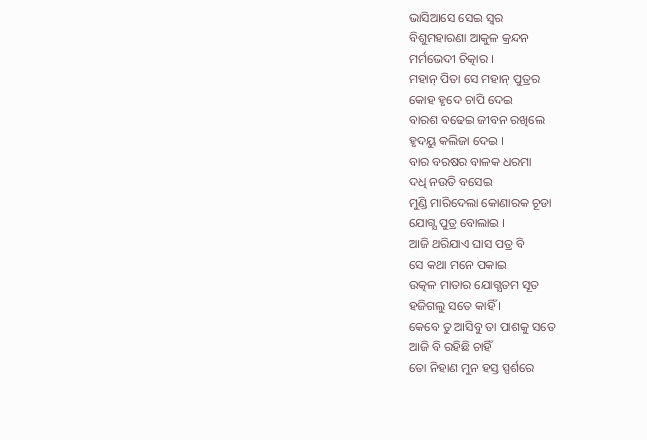ଭାସିଆସେ ସେଇ ସ୍ବର
ବିଶୁମହାରଣା ଆକୁଳ କ୍ରନ୍ଦନ
ମର୍ମଭେଦୀ ଚିତ୍କାର ।
ମହାନ୍ ପିତା ସେ ମହାନ୍ ପୁତ୍ରର
କୋହ ହୃଦେ ଚାପି ଦେଇ
ବାରଶ ବଢେଇ ଜୀବନ ରଖିଲେ
ହୃଦୟୁ କଲିଜା ଦେଇ ।
ବାର ବରଷର ବାଳକ ଧରମା
ଦଧି ନଉତି ବସେଇ
ମୁଣ୍ଡି ମାରିଦେଲା କୋଣାରକ ଚୂଡା
ଯୋଗ୍ଯ ପୁତ୍ର ବୋଲାଇ ।
ଆଜି ଥରିଯାଏ ଘାସ ପତ୍ର ବି
ସେ କଥା ମନେ ପକାଇ
ଉତ୍କଳ ମାତାର ଯୋଗ୍ଯତମ ସୂତ
ହଜିଗଲୁ ସତେ କାହିଁ ।
କେବେ ତୁ ଆସିବୁ ତା ପାଶକୁ ସତେ
ଆଜି ବି ରହିଛି ଚାହିଁ
ତୋ ନିହାଣ ମୁନ ହସ୍ତ ସ୍ପର୍ଶରେ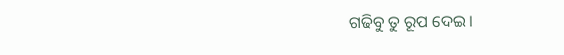ଗଢିବୁ ତୁ ରୂପ ଦେଇ ।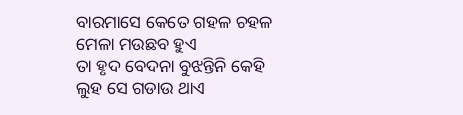ବାରମାସେ କେତେ ଗହଳ ଚହଳ
ମେଳା ମଉଛବ ହୁଏ
ତା ହୃଦ ବେଦନା ବୁଝନ୍ତିନି କେହି
ଲୁହ ସେ ଗଡାଉ ଥାଏ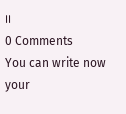।।
0 Comments
You can write now your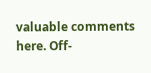valuable comments here. Off-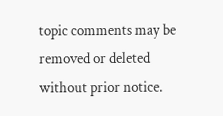topic comments may be removed or deleted without prior notice.